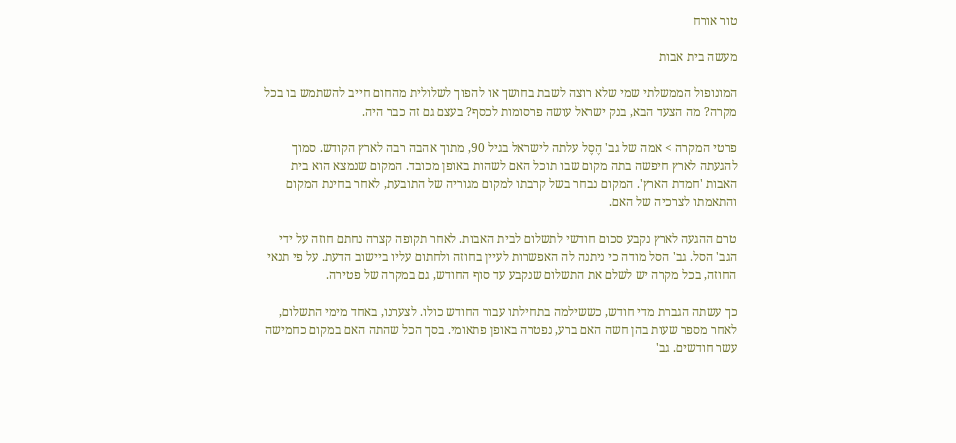טור אורח

מעשה בית אבות

המונופול הממשלתי שמי שלא רוצה לשבת בחושך או להפוך לשלולית מהחום חייב להשתמש בו בכל מקרה? מה הצעד הבא, בנק ישראל עושה פרסומות לכסף? בעצם גם זה כבר היה.

פרטי המקרה > אמה של גב' הֶסֶל עלתה לישראל בגיל 90, מתוך אהבה רבה לארץ הקודש. סמוך להגעתה לארץ חיפשה בתה מקום שבו תוכל האם לשהות באופן מכובד. המקום שנמצא הוא בית האבות 'חמדת הארץ'. המקום נבחר בשל קרבתו למקום מגוריה של התובעת, לאחר בחינת המקום והתאמתו לצרכיה של האם.

טרם ההגעה לארץ נקבע סכום חודשי לתשלום לבית האבות. לאחר תקופה קצרה נחתם חוזה על ידי הגב' הסל. גב' הסל מודה כי ניתנה לה האפשרות לעיין בחוזה ולחתום עליו ביישוב הדעת. על פי תנאי החוזה, בכל מקרה יש לשלם את התשלום שנקבע עד סוף החודש, גם במקרה של פטירה.

כך עשתה הגברת מדי חודש, כששילמה בתחילתו עבור החודש כולו. לצערנו, באחד מימי התשלום, לאחר מספר שעות בהן חשה האם ברע, נפטרה באופן פתאומי. בסך הכל שהתה האם במקום כחמישה עשר חודשים. גב'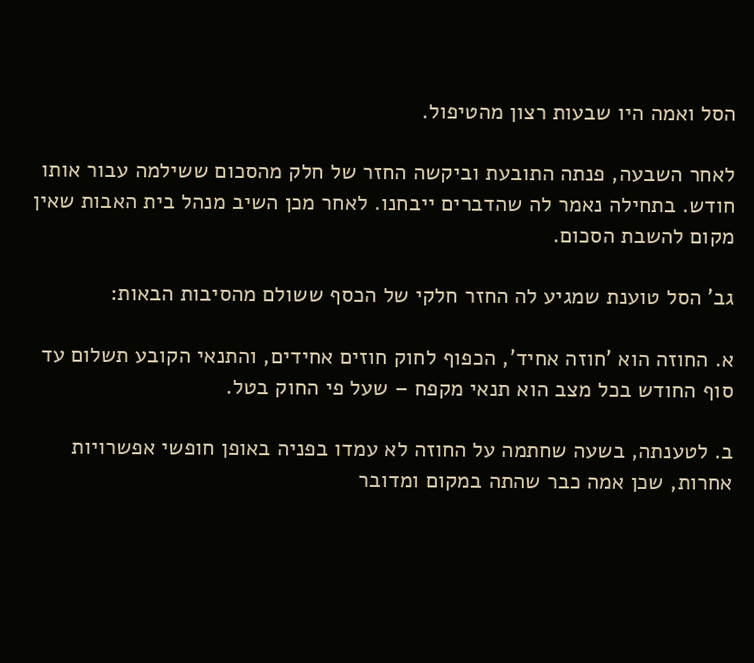הסל ואמה היו שבעות רצון מהטיפול.

לאחר השבעה, פנתה התובעת וביקשה החזר של חלק מהסכום ששילמה עבור אותו חודש. בתחילה נאמר לה שהדברים ייבחנו. לאחר מכן השיב מנהל בית האבות שאין מקום להשבת הסכום.

גב' הסל טוענת שמגיע לה החזר חלקי של הכסף ששולם מהסיבות הבאות:

א. החוזה הוא 'חוזה אחיד', הכפוף לחוק חוזים אחידים, והתנאי הקובע תשלום עד סוף החודש בכל מצב הוא תנאי מקפח – שעל פי החוק בטל.

ב. לטענתה, בשעה שחתמה על החוזה לא עמדו בפניה באופן חופשי אפשרויות אחרות, שכן אמה כבר שהתה במקום ומדובר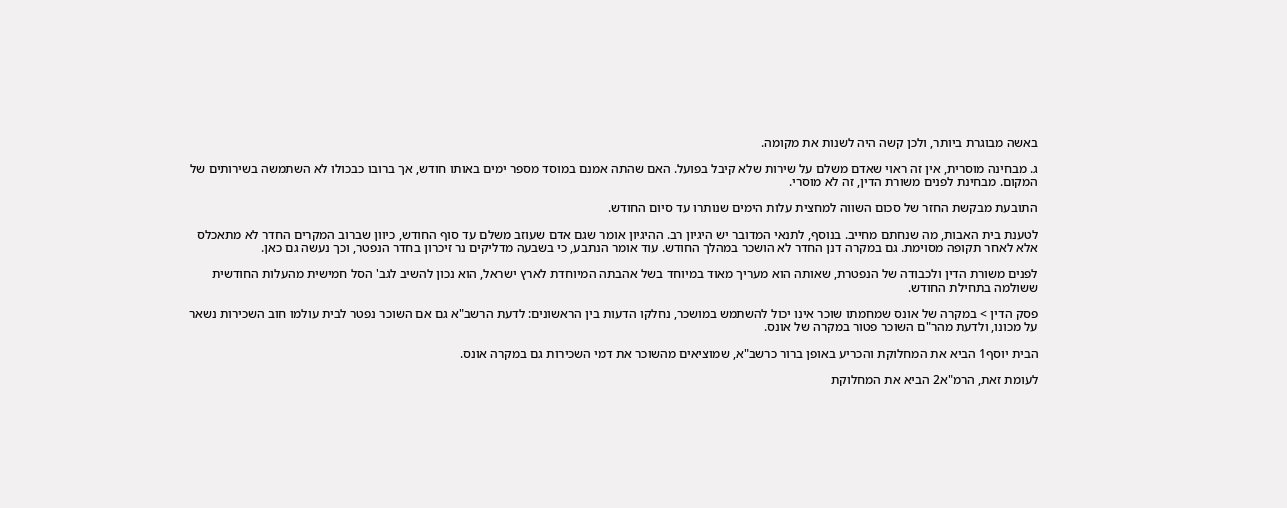באשה מבוגרת ביותר, ולכן קשה היה לשנות את מקומה.

ג. מבחינה מוסרית, אין זה ראוי שאדם משלם על שירות שלא קיבל בפועל. האם שהתה אמנם במוסד מספר ימים באותו חודש, אך ברובו כבכולו לא השתמשה בשירותים של המקום. מבחינת לפנים משורת הדין, זה לא מוסרי.

התובעת מבקשת החזר של סכום השווה למחצית עלות הימים שנותרו עד סיום החודש.

לטענת בית האבות, מה שנחתם מחייב. בנוסף, לתנאי המדובר יש היגיון רב. ההיגיון אומר שגם אדם שעוזב משלם עד סוף החודש, כיוון שברוב המקרים החדר לא מתאכלס אלא לאחר תקופה מסוימת. גם במקרה דנן החדר לא הושכר במהלך החודש. עוד אומר הנתבע, כי בשבעה מדליקים נר זיכרון בחדר הנפטר, וכך נעשה גם כאן.

לפנים משורת הדין ולכבודה של הנפטרת, שאותה הוא מעריך מאוד במיוחד בשל אהבתה המיוחדת לארץ ישראל, הוא נכון להשיב לגב' הסל חמישית מהעלות החודשית ששולמה בתחילת החודש.

פסק הדין > במקרה של אונס שמחמתו שוכר אינו יכול להשתמש במושכר, נחלקו הדעות בין הראשונים: לדעת הרשב"א גם אם השוכר נפטר לבית עולמו חוב השכירות נשאר על מכונו, ולדעת מהר"ם השוכר פטור במקרה של אונס.

הבית יוסף1 הביא את המחלוקת והכריע באופן ברור כרשב"א, שמוציאים מהשוכר את דמי השכירות גם במקרה אונס.

לעומת זאת, הרמ"א2 הביא את המחלוקת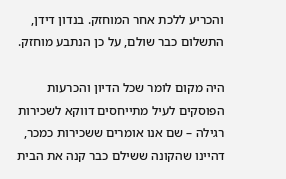והכריע ללכת אחר המוחזק. בנדון דידן, התשלום כבר שולם, על כן הנתבע מוחזק.

היה מקום לומר שכל הדיון והכרעות הפוסקים לעיל מתייחסים דווקא לשכירות רגילה – שם אנו אומרים ששכירות כמכר, דהיינו שהקונה ששילם כבר קנה את הבית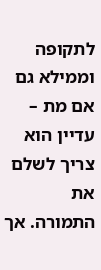לתקופה וממילא גם אם מת – עדיין הוא צריך לשלם את התמורה. אך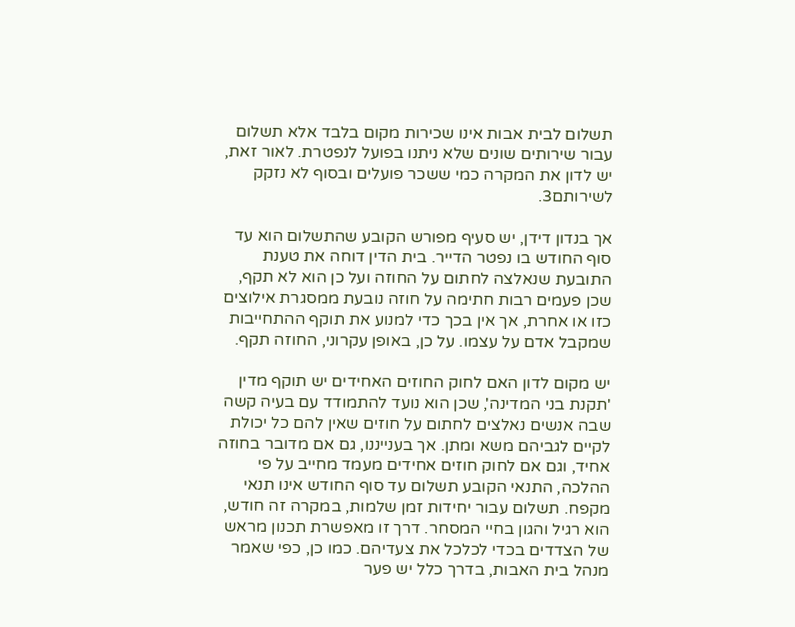תשלום לבית אבות אינו שכירות מקום בלבד אלא תשלום עבור שירותים שונים שלא ניתנו בפועל לנפטרת. לאור זאת, יש לדון את המקרה כמי ששכר פועלים ובסוף לא נזקק לשירותם3.

אך בנדון דידן, יש סעיף מפורש הקובע שהתשלום הוא עד סוף החודש בו נפטר הדייר. בית הדין דוחה את טענת התובעת שנאלצה לחתום על החוזה ועל כן הוא לא תקף, שכן פעמים רבות חתימה על חוזה נובעת ממסגרת אילוצים כזו או אחרת, אך אין בכך כדי למנוע את תוקף ההתחייבות שמקבל אדם על עצמו. על כן, באופן עקרוני, החוזה תקף.

יש מקום לדון האם לחוק החוזים האחידים יש תוקף מדין 'תקנת בני המדינה', שכן הוא נועד להתמודד עם בעיה קשה שבה אנשים נאלצים לחתום על חוזים שאין להם כל יכולת לקיים לגביהם משא ומתן. אך בענייננו, גם אם מדובר בחוזה אחיד, וגם אם לחוק חוזים אחידים מעמד מחייב על פי ההלכה, התנאי הקובע תשלום עד סוף החודש אינו תנאי מקפח. תשלום עבור יחידות זמן שלמות, במקרה זה חודש, הוא רגיל והגון בחיי המסחר. דרך זו מאפשרת תכנון מראש של הצדדים בכדי לכלכל את צעדיהם. כמו כן, כפי שאמר מנהל בית האבות, בדרך כלל יש פער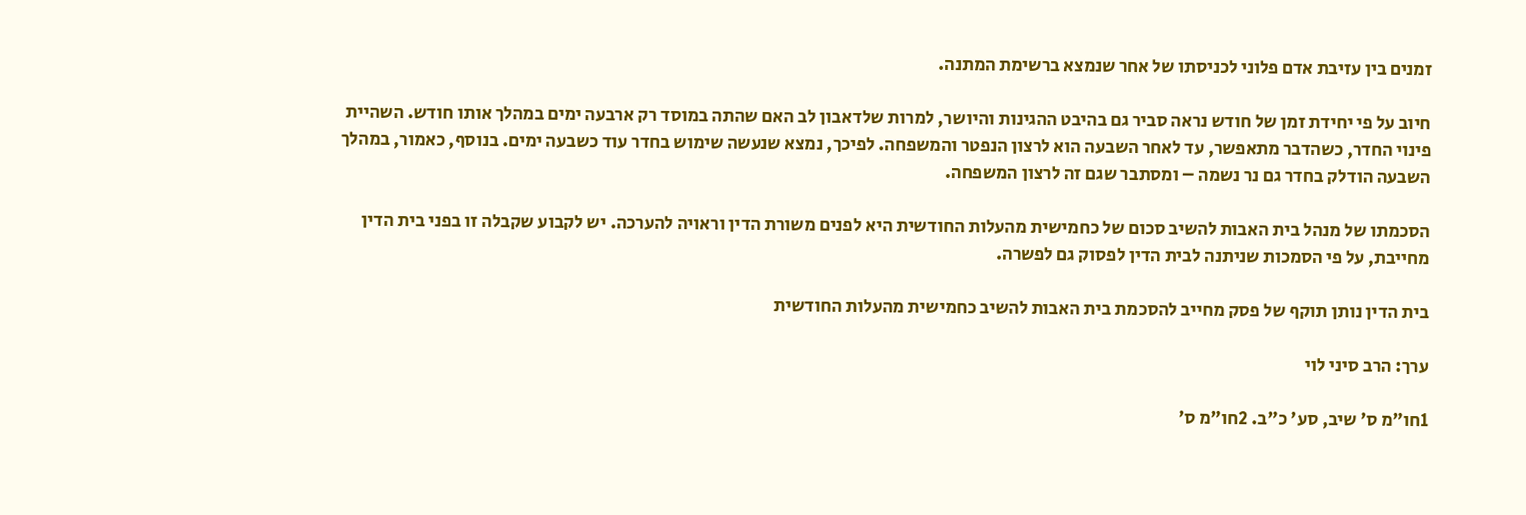זמנים בין עזיבת אדם פלוני לכניסתו של אחר שנמצא ברשימת המתנה.

חיוב על פי יחידת זמן של חודש נראה סביר גם בהיבט ההגינות והיושר, למרות שלדאבון לב האם שהתה במוסד רק ארבעה ימים במהלך אותו חודש. השהיית פינוי החדר, כשהדבר מתאפשר, עד לאחר השבעה הוא לרצון הנפטר והמשפחה. לפיכך, נמצא שנעשה שימוש בחדר עוד כשבעה ימים. בנוסף, כאמור, במהלך השבעה הודלק בחדר גם נר נשמה – ומסתבר שגם זה לרצון המשפחה.

הסכמתו של מנהל בית האבות להשיב סכום של כחמישית מהעלות החודשית היא לפנים משורת הדין וראויה להערכה. יש לקבוע שקבלה זו בפני בית הדין מחייבת, על פי הסמכות שניתנה לבית הדין לפסוק גם לפשרה.

בית הדין נותן תוקף של פסק מחייב להסכמת בית האבות להשיב כחמישית מהעלות החודשית

ערך: הרב סיני לוי

1חו"מ ס' שיב, סע' כ"ב. 2חו"מ ס'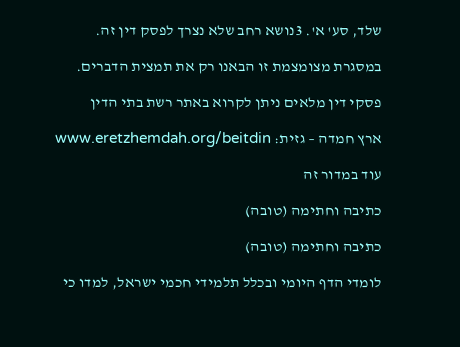שלד, סע' א'. 3נושא רחב שלא נצרך לפסק דין זה.

במסגרת מצומצמת זו הבאנו רק את תמצית הדברים.

פסקי דין מלאים ניתן לקרוא באתר רשת בתי הדין

ארץ חמדה – גזית: www.eretzhemdah.org/beitdin

עוד במדור זה

כתיבה וחתימה (טובה)

כתיבה וחתימה (טובה)

לומדי הדף היומי ובכלל תלמידי חכמי ישראל, למדו כי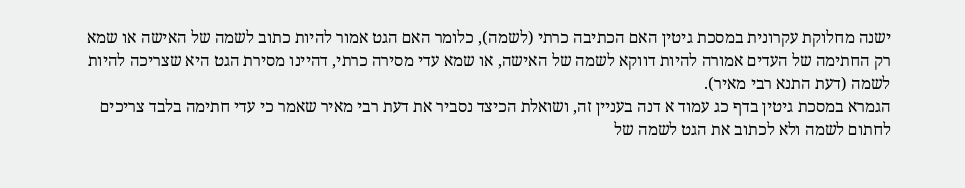ישנה מחלוקת עקרונית במסכת גיטין האם הכתיבה כרתי (לשמה), כלומר האם הגט אמור להיות כתוב לשמה של האישה או שמא רק החתימה של העדים אמורה להיות דווקא לשמה של האישה, או שמא עדי מסירה כרתי, דהיינו מסירת הגט היא שצריכה להיות לשמה (דעת התנא רבי מאיר).
הגמרא במסכת גיטין בדף כג עמוד א דנה בעניין זה, ושואלת הכיצד נסביר את דעת רבי מאיר שאמר כי עדי חתימה בלבד צריכים לחתום לשמה ולא לכתוב את הגט לשמה של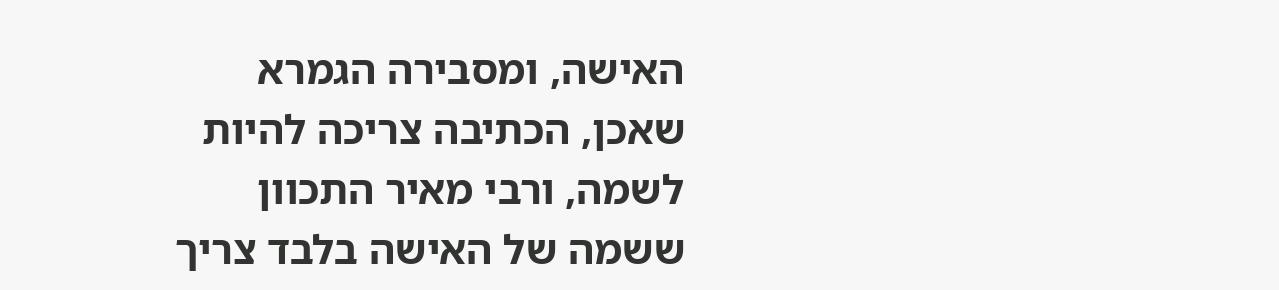האישה, ומסבירה הגמרא שאכן, הכתיבה צריכה להיות לשמה, ורבי מאיר התכוון ששמה של האישה בלבד צריך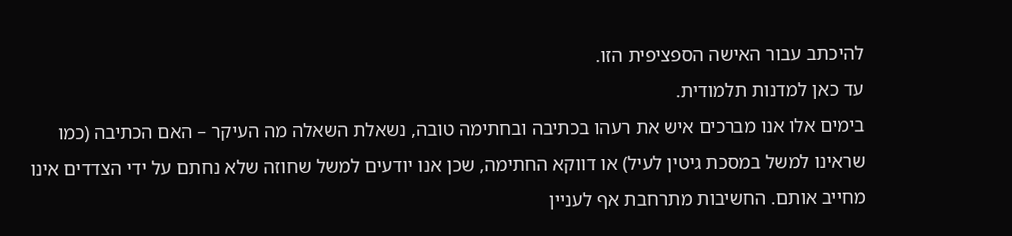להיכתב עבור האישה הספציפית הזו.
עד כאן למדנות תלמודית.
בימים אלו אנו מברכים איש את רעהו בכתיבה ובחתימה טובה, נשאלת השאלה מה העיקר – האם הכתיבה (כמו שראינו למשל במסכת גיטין לעיל) או דווקא החתימה, שכן אנו יודעים למשל שחוזה שלא נחתם על ידי הצדדים אינו מחייב אותם. החשיבות מתרחבת אף לעניין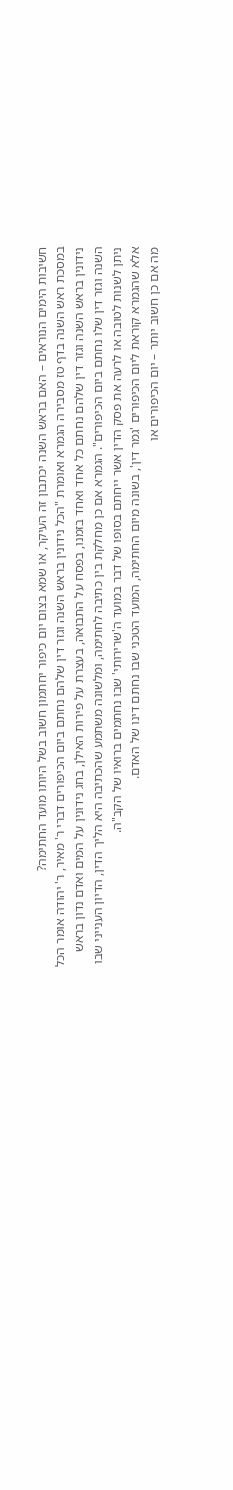חשיבות הימים הנוראים – האם בראש השנה יכתבון זה העיקר, או שמא בצום יום כיפור יחתמון חשוב בשל היותו מועד החתימה?
במסכת ראש השנה בדף טז מסבירה הגמרא ואומרת "הכל נידונין בראש השנה וגזר דין שלהם נחתם ביום הכיפורים דברי ר' מאיר, ר' יהודה אומר הכל נידונין בראש השנה וגזר דין שלהם נחתם כל אחד ואחד בזמנו, בפסח על התבואה, בעצרת על פירות האילן, בחג נידונין על המים ואדם נדון בראש השנה וגזר דין שלו נחתם ביום הכיפורים". הגמרא אם כן מחלקת בין כתיבה לחתימה, ומלשונה משתמע שהכתיבה היא הליך הדין, הדיון הענייני שבו ניתן לשנות לטובה או לרעה את פסק הדין אשר ייחתם בסופו של דבר במועד ה'שרירותי' שבו נחתמים ברואיו של הקב"ה.
אלא שהגמרא קוראת ליום הכיפורים 'גמר דין', בשונה מיום החתימה, המועד הטכני שבו נחתם דינו של האדם.
מה אם כן חשוב יותר – יום הכיפורים או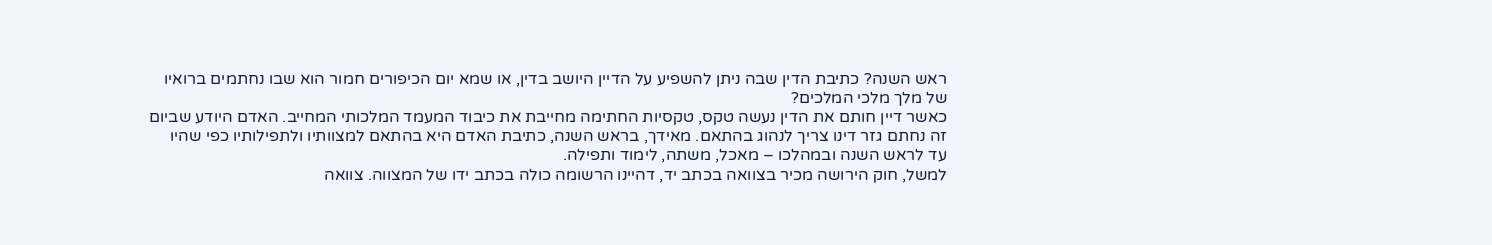ראש השנה? כתיבת הדין שבה ניתן להשפיע על הדיין היושב בדין, או שמא יום הכיפורים חמור הוא שבו נחתמים ברואיו של מלך מלכי המלכים?
כאשר דיין חותם את הדין נעשה טקס, טקסיות החתימה מחייבת את כיבוד המעמד המלכותי המחייב. האדם היודע שביום זה נחתם גזר דינו צריך לנהוג בהתאם. מאידך, בראש השנה, כתיבת האדם היא בהתאם למצוותיו ולתפילותיו כפי שהיו עד לראש השנה ובמהלכו – מאכל, משתה, לימוד ותפילה.
למשל, חוק הירושה מכיר בצוואה בכתב יד, דהיינו הרשומה כולה בכתב ידו של המצווה. צוואה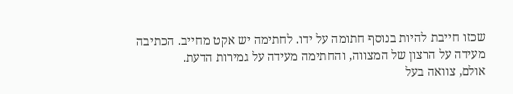שכזו חייבת להיות בנוסף חתומה על ידו. לחתימה יש אקט מחייב. הכתיבה מעידה על הרצון של המצווה, והחתימה מעידה על גמירות הדעת.
אולם, צוואה בעל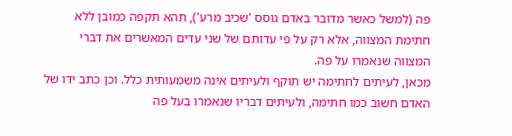פה (למשל כאשר מדובר באדם גוסס 'שכיב מרע'), תהא תקפה כמובן ללא חתימת המצווה, אלא רק על פי עדותם של שני עדים המאשרים את דברי המצווה שנאמרו על פה.
מכאן, לעיתים לחתימה יש תוקף ולעיתים אינה משמעותית כלל. וכן כתב ידו של האדם חשוב כמו חתימה, ולעיתים דבריו שנאמרו בעל פה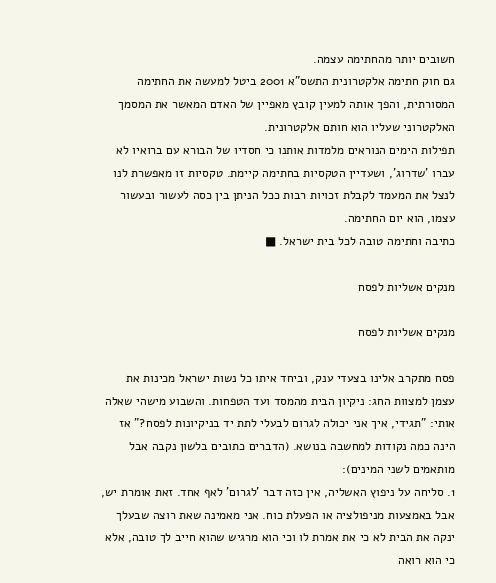חשובים יותר מהחתימה עצמה.
גם חוק חתימה אלקטרונית התשס"א 2001 ביטל למעשה את החתימה המסורתית, והפך אותה למעין קובץ מאפיין של האדם המאשר את המסמך האלקטרוני שעליו הוא חותם אלקטרונית.
תפילות הימים הנוראים מלמדות אותנו כי חסדיו של הבורא עם ברואיו לא עברו 'שדרוג', ושעדיין הטקסיות בחתימה קיימת. טקסיות זו מאפשרת לנו לנצל את המעמד לקבלת זכויות רבות ככל הניתן בין כסה לעשור ובעשור עצמו, הוא יום החתימה.
כתיבה וחתימה טובה לכל בית ישראל. ■

מנקים אשליות לפסח

מנקים אשליות לפסח

פסח מתקרב אלינו בצעדי ענק, וביחד איתו כל נשות ישראל מכינות את עצמן למצוות החג: ניקיון הבית מהמסד ועד הטפחות. והשבוע מישהי שאלה אותי: "תגידי, איך אני יכולה לגרום לבעלי לתת יד בניקיונות לפסח?" אז הינה כמה נקודות למחשבה בנושא. (הדברים כתובים בלשון נקבה אבל מותאמים לשני המינים):
1. סליחה על ניפוץ האשליה, אין כזה דבר 'לגרום' לאף אחד. זאת אומרת יש, אבל באמצעות מניפולציה או הפעלת כוח. אני מאמינה שאת רוצה שבעלך ינקה את הבית לא כי את אמרת לו וכי הוא מרגיש שהוא חייב לך טובה, אלא כי הוא רואה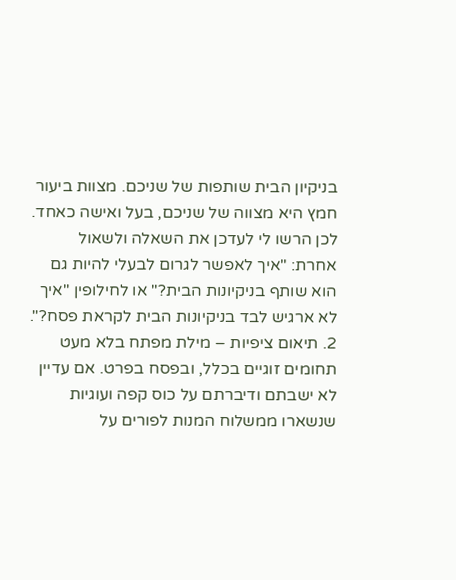בניקיון הבית שותפות של שניכם. מצוות ביעור חמץ היא מצווה של שניכם, בעל ואישה כאחד. לכן הרשו לי לעדכן את השאלה ולשאול אחרת: "איך לאפשר לגרום לבעלי להיות גם הוא שותף בניקיונות הבית?" או לחילופין "איך לא ארגיש לבד בניקיונות הבית לקראת פסח?".
2. תיאום ציפיות – מילת מפתח בלא מעט תחומים זוגיים בכלל, ובפסח בפרט. אם עדיין לא ישבתם ודיברתם על כוס קפה ועוגיות שנשארו ממשלוח המנות לפורים על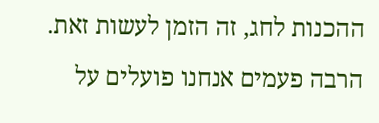ההכנות לחג, זה הזמן לעשות זאת. הרבה פעמים אנחנו פועלים על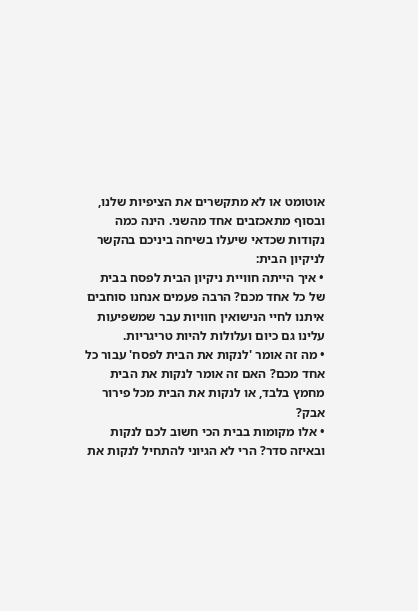אוטומט או לא מתקשרים את הציפיות שלנו, ובסוף מתאכזבים אחד מהשני. הינה כמה נקודות שכדאי שיעלו בשיחה ביניכם בהקשר לניקיון הבית:
• איך הייתה חוויית ניקיון הבית לפסח בבית של כל אחד מכם? הרבה פעמים אנחנו סוחבים איתנו לחיי הנישואין חוויות עבר שמשפיעות עלינו גם כיום ועלולות להיות טריגריות.
• מה זה אומר 'לנקות את הבית לפסח' עבור כל אחד מכם? האם זה אומר לנקות את הבית מחמץ בלבד, או לנקות את הבית מכל פירור אבק?
• אלו מקומות בבית הכי חשוב לכם לנקות ובאיזה סדר? הרי לא הגיוני להתחיל לנקות את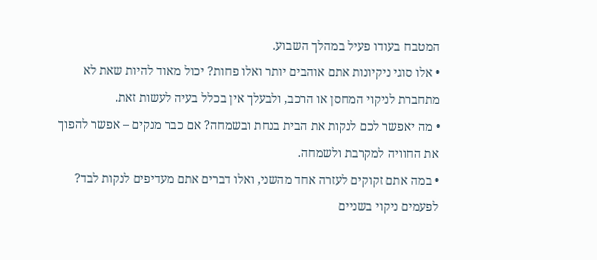המטבח בעודו פעיל במהלך השבוע.
• אלו סוגי ניקיונות אתם אוהבים יותר ואלו פחות? יכול מאוד להיות שאת לא מתחברת לניקוי המחסן או הרכב, ולבעלך אין בכלל בעיה לעשות זאת.
• מה יאפשר לכם לנקות את הבית בנחת ובשמחה? אם כבר מנקים – אפשר להפוך את החוויה למקרבת ולשמחה.
• במה אתם זקוקים לעזרה אחד מהשני, ואלו דברים אתם מעדיפים לנקות לבד? לפעמים ניקוי בשניים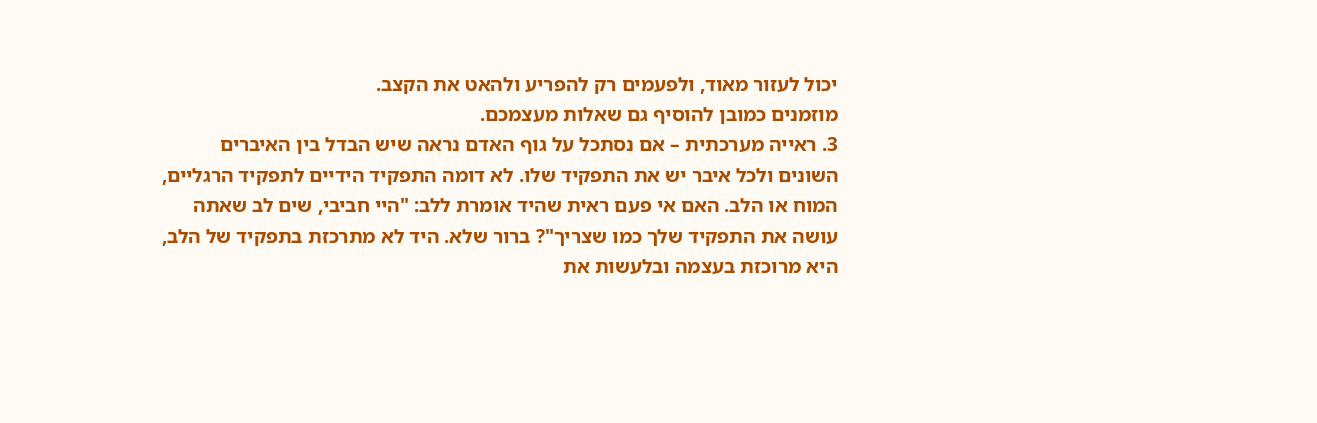יכול לעזור מאוד, ולפעמים רק להפריע ולהאט את הקצב.
מוזמנים כמובן להוסיף גם שאלות מעצמכם.
3. ראייה מערכתית – אם נסתכל על גוף האדם נראה שיש הבדל בין האיברים השונים ולכל איבר יש את התפקיד שלו. לא דומה התפקיד הידיים לתפקיד הרגליים, המוח או הלב. האם אי פעם ראית שהיד אומרת ללב: "היי חביבי, שים לב שאתה עושה את התפקיד שלך כמו שצריך"? ברור שלא. היד לא מתרכזת בתפקיד של הלב, היא מרוכזת בעצמה ובלעשות את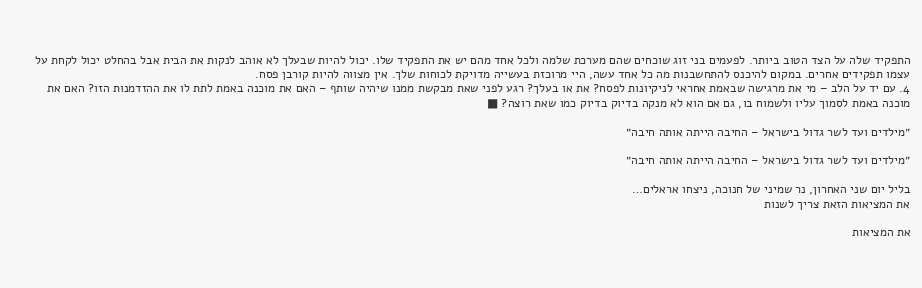התפקיד שלה על הצד הטוב ביותר. לפעמים בני זוג שוכחים שהם מערכת שלמה ולכל אחד מהם יש את התפקיד שלו. יכול להיות שבעלך לא אוהב לנקות את הבית אבל בהחלט יכול לקחת על עצמו תפקידים אחרים. במקום להיכנס להתחשבנות מה כל אחד עשה, היי מרוכזת בעשייה מדויקת לכוחות שלך. אין מצווה להיות קורבן פסח.
4. עם יד על הלב – מי את מרגישה שבאמת אחראי לניקיונות לפסח? את או בעלך? רגע לפני שאת מבקשת ממנו שיהיה שותף – האם את מוכנה באמת לתת לו את ההזדמנות הזו? האם את מוכנה באמת לסמוך עליו ולשמוח בו, גם אם הוא לא מנקה בדיוק בדיוק כמו שאת רוצה? ■

״מילדים ועד לשר גדול בישראל – החיבה הייתה אותה חיבה״

״מילדים ועד לשר גדול בישראל – החיבה הייתה אותה חיבה״

בליל יום שני האחרון, נר שמיני של חנוכה, ניצחו אראלים…
את המציאות הזאת צריך לשנות

את המציאות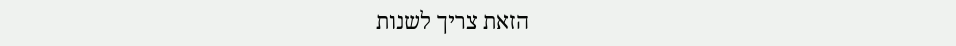הזאת צריך לשנות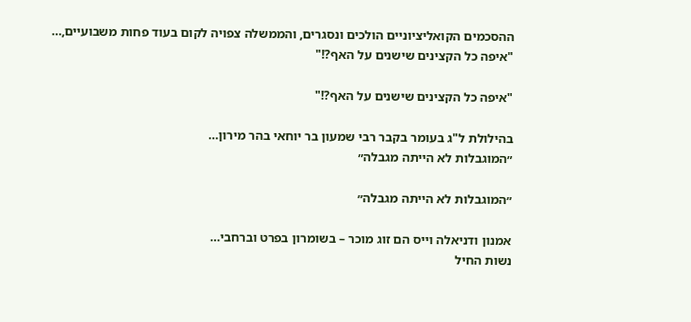ההסכמים הקואליציוניים הולכים ונסגרים, והממשלה צפויה לקום בעוד פחות משבועיים,…
"איפה כל הקצינים שישנים על האף?!"

"איפה כל הקצינים שישנים על האף?!"

בהילולת ל"ג בעומר בקבר רבי שמעון בר יוחאי בהר מירון…
״המוגבלות לא הייתה מגבלה״

״המוגבלות לא הייתה מגבלה״

אמנון ודניאלה וייס הם זוג מוכר – בשומרון בפרט וברחבי…
נשות החיל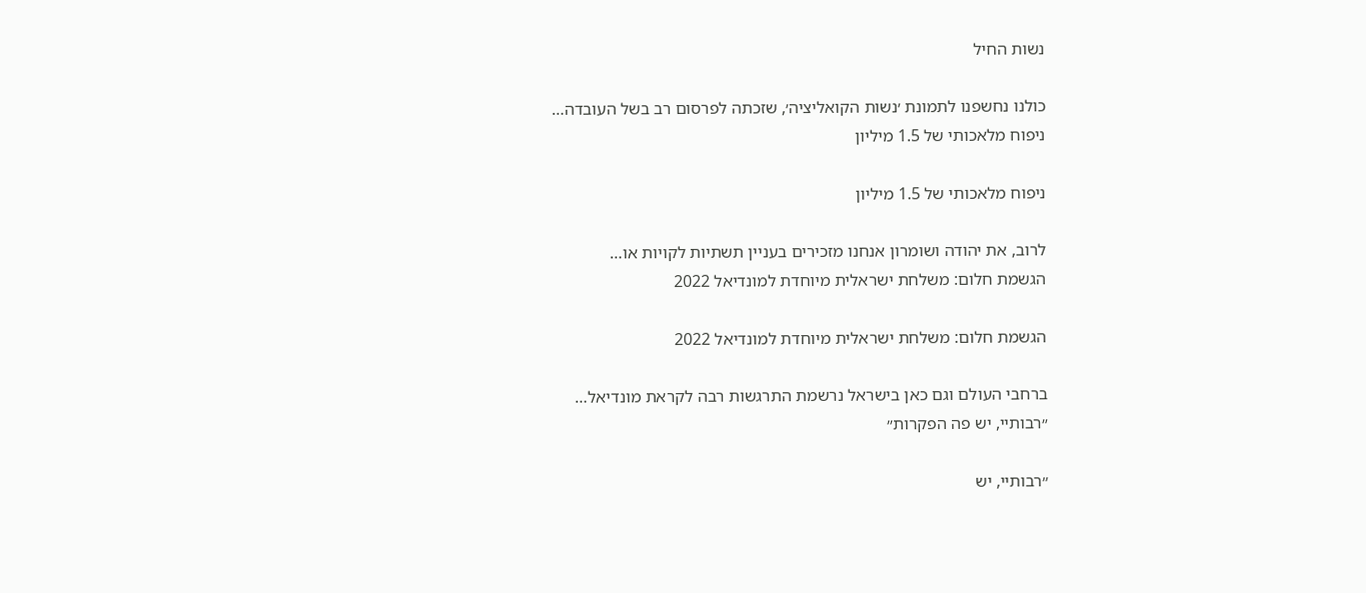נשות החיל

כולנו נחשפנו לתמונת ׳נשות הקואליציה׳, שזכתה לפרסום רב בשל העובדה…
ניפוח מלאכותי של 1.5 מיליון

ניפוח מלאכותי של 1.5 מיליון

לרוב, את יהודה ושומרון אנחנו מזכירים בעניין תשתיות לקויות או…
הגשמת חלום: משלחת ישראלית מיוחדת למונדיאל 2022

הגשמת חלום: משלחת ישראלית מיוחדת למונדיאל 2022

ברחבי העולם וגם כאן בישראל נרשמת התרגשות רבה לקראת מונדיאל…
״רבותיי, יש פה הפקרות״

״רבותיי, יש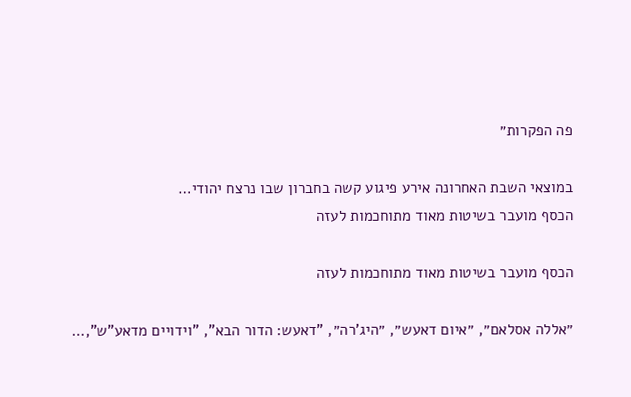פה הפקרות״

במוצאי השבת האחרונה אירע פיגוע קשה בחברון שבו נרצח יהודי…
הכסף מועבר בשיטות מאוד מתוחכמות לעזה

הכסף מועבר בשיטות מאוד מתוחכמות לעזה

״אללה אסלאם״, ״איום דאעש״, ״היג’רה״, "דאעש: הדור הבא", "וידויים מדאע"ש",…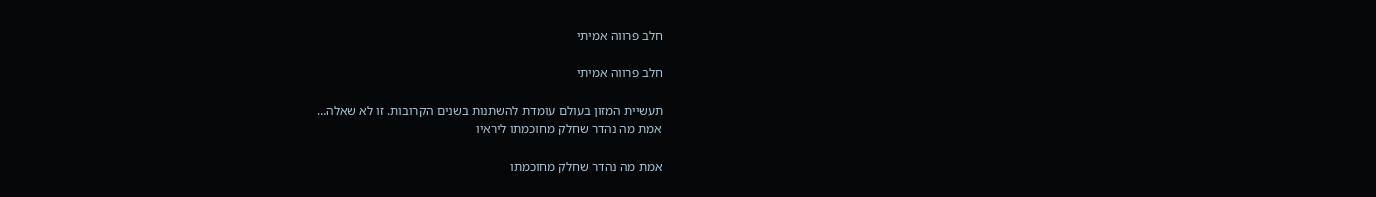חלב פרווה אמיתי

חלב פרווה אמיתי

תעשיית המזון בעולם עומדת להשתנות בשנים הקרובות. זו לא שאלה…
אמת מה נהדר שחלק מחוכמתו ליראיו

אמת מה נהדר שחלק מחוכמתו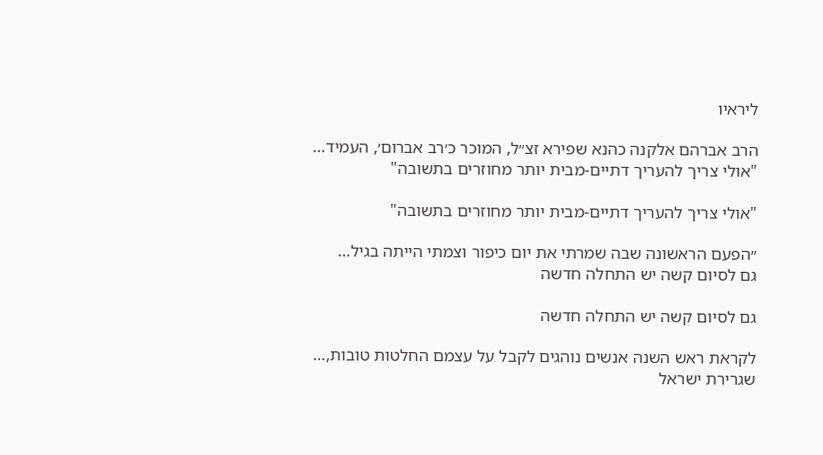ליראיו

הרב אברהם אלקנה כהנא שפירא זצ״ל, המוכר כ׳רב אברום׳, העמיד…
"אולי צריך להעריך דתיים-מבית יותר מחוזרים בתשובה"

"אולי צריך להעריך דתיים-מבית יותר מחוזרים בתשובה"

״הפעם הראשונה שבה שמרתי את יום כיפור וצמתי הייתה בגיל…
גם לסיום קשה יש התחלה חדשה

גם לסיום קשה יש התחלה חדשה

לקראת ראש השנה אנשים נוהגים לקבל על עצמם החלטות טובות,…
שגרירת ישראל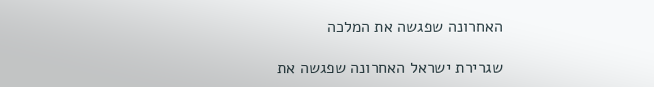האחרונה שפגשה את המלכה

שגרירת ישראל האחרונה שפגשה את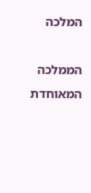המלכה

הממלכה המאוחדת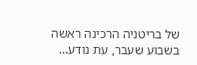של בריטניה הרכינה ראשה בשבוע שעבר, עת נודע…